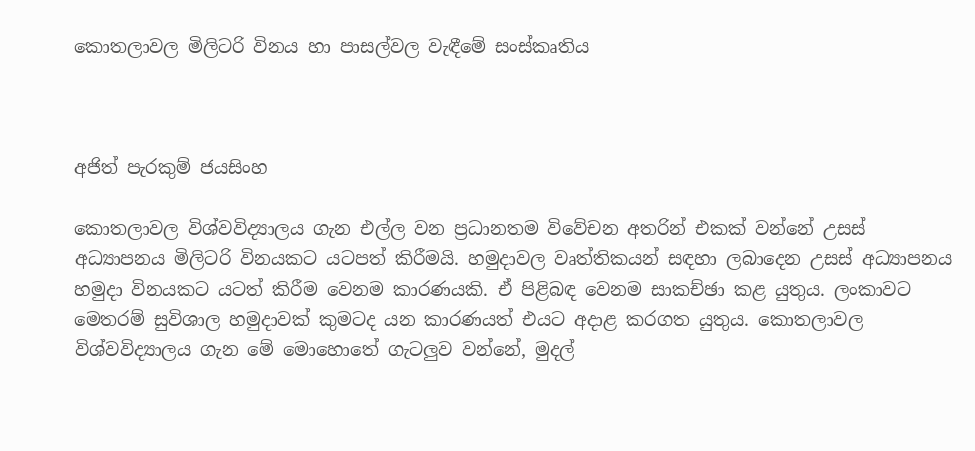කොතලාවල මිලිටරි විනය හා පාසල්වල වැඳීමේ සංස්කෘතිය



අජිත් පැරකුම් ජයසිංහ

කොතලාවල විශ්වවිද්‍යාලය ගැන එල්ල වන ප්‍රධානතම විවේචන අතරින් එකක් වන්නේ උසස් අධ්‍යාපනය මිලිටරි විනයකට යටපත් කිරීමයි. හමුදාවල වෘත්තිකයන් සඳහා ලබාදෙන උසස් අධ්‍යාපනය හමුදා විනයකට යටත් කිරීම වෙනම කාරණයකි. ඒ පිළිබඳ වෙනම සාකච්ඡා කළ යුතුය. ලංකාවට මෙතරම් සුවිශාල හමුදාවක් කුමටද යන කාරණයත් එයට අදාළ කරගත යුතුය. කොතලාවල විශ්වවිද්‍යාලය ගැන මේ මොහොතේ ගැටලුව වන්නේ, මුදල්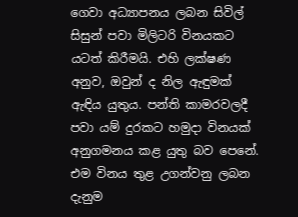ගෙවා අධ්‍යාපනය ලබන සිවිල් සිසුන් පවා මිලිටරි විනයකට යටත් කිරීමයි. එහි ලක්ෂණ අනුව, ඔවුන් ද නිල ඇඳුමක් ඇඳිය යුතුය. පන්ති කාමරවලදී පවා යම් දුරකට හමුදා විනයක් අනුගමනය කළ යුතු බව පෙනේ. එම විනය තුළ උගන්වනු ලබන දැනුම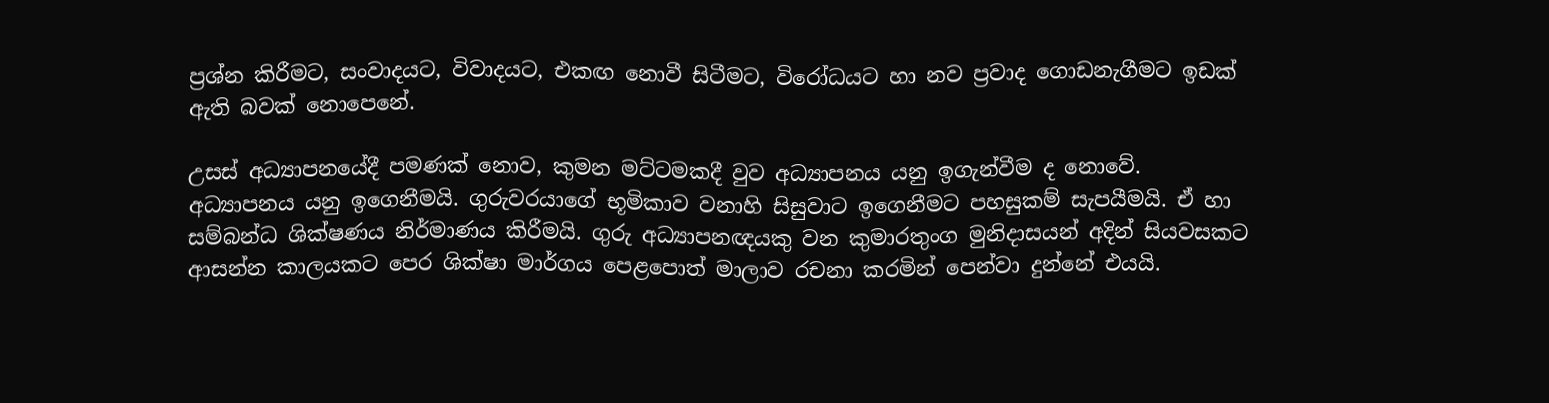ප්‍රශ්න කිරීමට, සංවාදයට, විවාදයට, එකඟ නොවී සිටීමට, විරෝධයට හා නව ප්‍රවාද ගොඩනැගීමට ඉඩක් ඇති බවක් නොපෙනේ.

උසස් අධ්‍යාපනයේදී පමණක් නොව, කුමන මට්ටමකදී වුව අධ්‍යාපනය යනු ඉගැන්වීම ද නොවේ. අධ්‍යාපනය යනු ඉගෙනීමයි. ගුරුවරයාගේ භූමිකාව වනාහි සිසුවාට ඉගෙනීමට පහසුකම් සැපයීමයි. ඒ හා සම්බන්ධ ශික්ෂණය නිර්මාණය කිරීමයි. ගුරු අධ්‍යාපනඥයකු වන කුමාරතුංග මුනිදාසයන් අදින් සියවසකට ආසන්න කාලයකට පෙර ශික්ෂා මාර්ගය පෙළපොත් මාලාව රචනා කරමින් පෙන්වා දුන්නේ එයයි.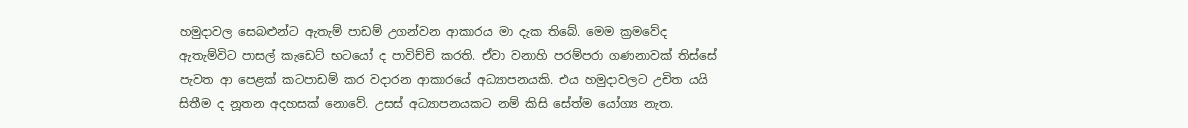හමුදාවල සෙබළුන්ට ඇතැම් පාඩම් උගන්වන ආකාරය මා දැක තිබේ. මෙම ක්‍රමවේද ඇතැම්විට පාසල් කැඩෙට් භටයෝ ද පාවිච්චි කරති. ඒවා වනාහි පරම්පරා ගණනාවක් තිස්සේ පැවත ආ පෙළක් කටපාඩම් කර වදාරන ආකාරයේ අධ්‍යාපනයකි. එය හමුදාවලට උචිත යයි සිතීම ද නූතන අදහසක් නොවේ. උසස් අධ්‍යාපනයකට නම් කිසි සේත්ම යෝග්‍ය නැත.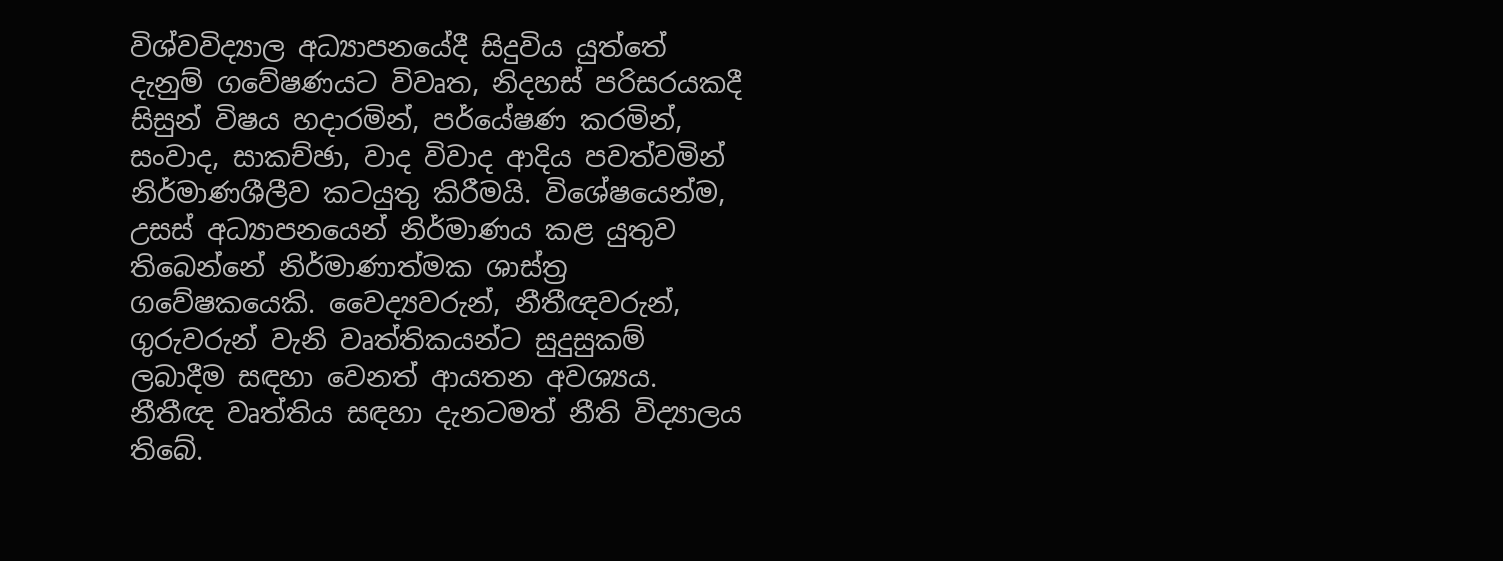විශ්වවිද්‍යාල අධ්‍යාපනයේදී සිදුවිය යුත්තේ දැනුම් ගවේෂණයට විවෘත, නිදහස් පරිසරයකදී සිසුන් විෂය හදාරමින්, පර්යේෂණ කරමින්, සංවාද, සාකච්ඡා, වාද විවාද ආදිය පවත්වමින් නිර්මාණශීලීව කටයුතු කිරීමයි. විශේෂයෙන්ම, උසස් අධ්‍යාපනයෙන් නිර්මාණය කළ යුතුව තිබෙන්නේ නිර්මාණාත්මක ශාස්ත්‍ර ගවේෂකයෙකි. වෛද්‍යවරුන්, නීතීඥවරුන්, ගුරුවරුන් වැනි වෘත්තිකයන්ට සුදුසුකම් ලබාදීම සඳහා වෙනත් ආයතන අවශ්‍යය. නීතීඥ වෘත්තිය සඳහා දැනටමත් නීති විද්‍යාලය තිබේ.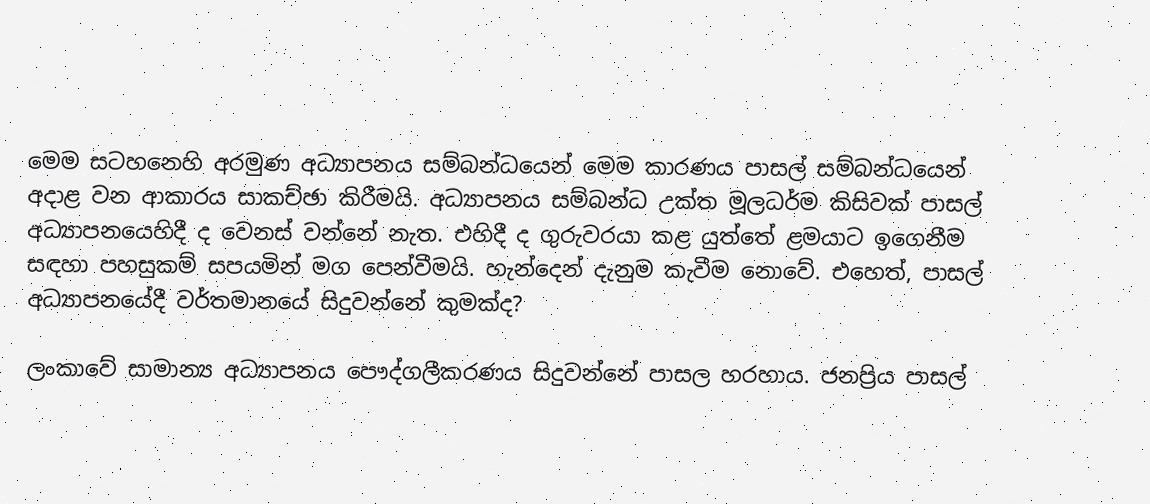මෙම සටහනෙහි අරමුණ අධ්‍යාපනය සම්බන්ධයෙන් මෙම කාරණය පාසල් සම්බන්ධයෙන් අදාළ වන ආකාරය සාකච්ඡා කිරීමයි. අධ්‍යාපනය සම්බන්ධ උක්ත මූලධර්ම කිසිවක් පාසල් අධ්‍යාපනයෙහිදී ද වෙනස් වන්නේ නැත. එහිදී ද ගුරුවරයා කළ යුත්තේ ළමයාට ඉගෙනීම සඳහා පහසුකම් සපයමින් මග පෙන්වීමයි. හැන්දෙන් දැනුම කැවීම නොවේ. එහෙත්, පාසල් අධ්‍යාපනයේදී වර්තමානයේ සිදුවන්නේ කුමක්ද?

ලංකාවේ සාමාන්‍ය අධ්‍යාපනය පෞද්ගලීකරණය සිදුවන්නේ පාසල හරහාය. ජනප්‍රිය පාසල්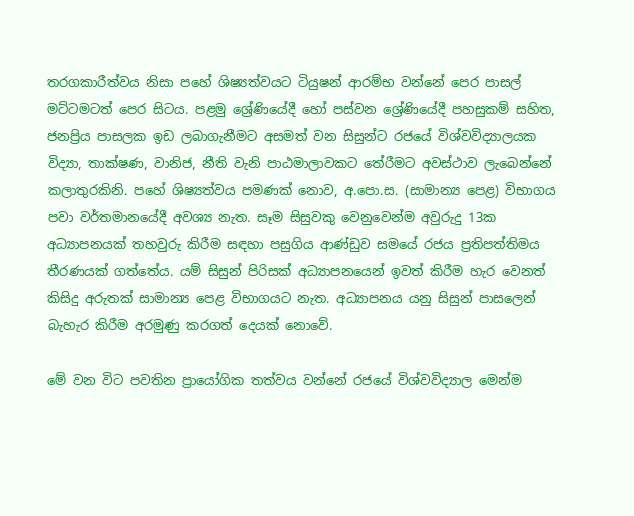තරගකාරීත්වය නිසා පහේ ශිෂ්‍යත්වයට ටියුෂන් ආරම්භ වන්නේ පෙර පාසල් මට්ටමටත් පෙර සිටය. පළමු ශ්‍රේණියේදී හෝ පස්වන ශ්‍රේණියේදී පහසුකම් සහිත, ජනප්‍රිය පාසලක ඉඩ ලබාගැනීමට අසමත් වන සිසුන්ට රජයේ විශ්වවිද්‍යාලයක විද්‍යා, තාක්ෂණ, වානිජ, නීති වැනි පාඨමාලාවකට තේරීමට අවස්ථාව ලැබෙන්නේ කලාතුරකිනි. පහේ ශිෂ්‍යත්වය පමණක් නොව, අ.පො.ස. (සාමාන්‍ය පෙළ) විභාගය පවා වර්තමානයේදී අවශ්‍ය නැත. සෑම සිසුවකු වෙනුවෙන්ම අවුරුදු 13ක අධ්‍යාපනයක් තහවුරු කිරීම සඳහා පසුගිය ආණ්ඩුව සමයේ රජය ප්‍රතිපත්තිමය තීරණයක් ගත්තේය. යම් සිසුන් පිරිසක් අධ්‍යාපනයෙන් ඉවත් කිරීම හැර වෙනත් කිසිදු අරුතක් සාමාන්‍ය පෙළ විභාගයට නැත. අධ්‍යාපනය යනු සිසුන් පාසලෙන් බැහැර කිරීම අරමුණු කරගත් දෙයක් නොවේ.

මේ වන විට පවතින ප්‍රායෝගික තත්වය වන්නේ රජයේ විශ්වවිද්‍යාල මෙන්ම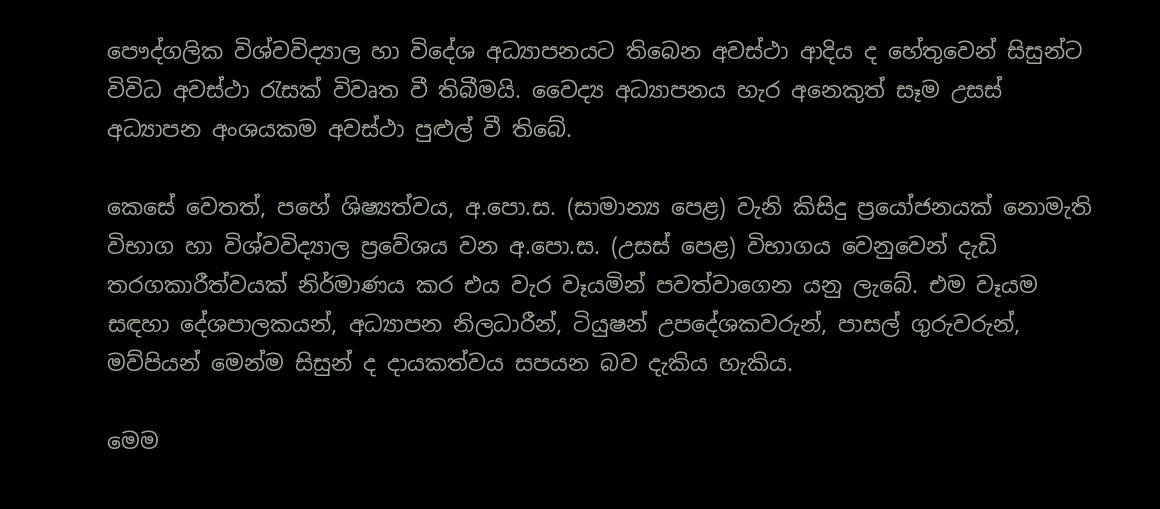පෞද්ගලික විශ්වවිද්‍යාල හා විදේශ අධ්‍යාපනයට තිබෙන අවස්ථා ආදිය ද හේතුවෙන් සිසුන්ට විවිධ අවස්ථා රැසක් විවෘත වී තිබීමයි. වෛද්‍ය අධ්‍යාපනය හැර අනෙකුත් සෑම උසස් අධ්‍යාපන අංශයකම අවස්ථා පුළුල් වී තිබේ.

කෙසේ වෙතත්, පහේ ශිෂ්‍යත්වය, අ.පො.ස. (සාමාන්‍ය පෙළ) වැනි කිසිදු ප්‍රයෝජනයක් නොමැති විභාග හා විශ්වවිද්‍යාල ප්‍රවේශය වන අ.පො.ස. (උසස් පෙළ) විභාගය වෙනුවෙන් දැඩි තරගකාරීත්වයක් නිර්මාණය කර එය වැර වෑයමින් පවත්වාගෙන යනු ලැබේ. එම වෑයම සඳහා දේශපාලකයන්, අධ්‍යාපන නිලධාරීන්, ටියුෂන් උපදේශකවරුන්, පාසල් ගුරුවරුන්, මව්පියන් මෙන්ම සිසුන් ද දායකත්වය සපයන බව දැකිය හැකිය.

මෙම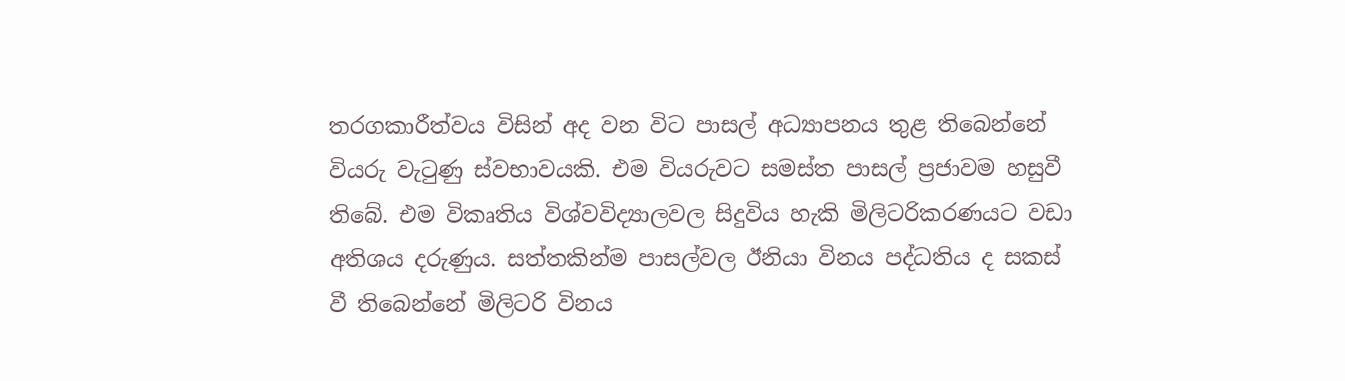තරගකාරීත්වය විසින් අද වන විට පාසල් අධ්‍යාපනය තුළ තිබෙන්නේ වියරු වැටුණු ස්වභාවයකි. එම වියරුවට සමස්ත පාසල් ප්‍රජාවම හසුවී තිබේ. එම විකෘතිය විශ්වවිද්‍යාලවල සිදුවිය හැකි මිලිටරිකරණයට වඩා අතිශය දරුණුය. සත්තකින්ම පාසල්වල ඊනියා විනය පද්ධතිය ද සකස් වී තිබෙන්නේ මිලිටරි විනය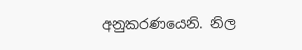අනුකරණයෙනි. නිල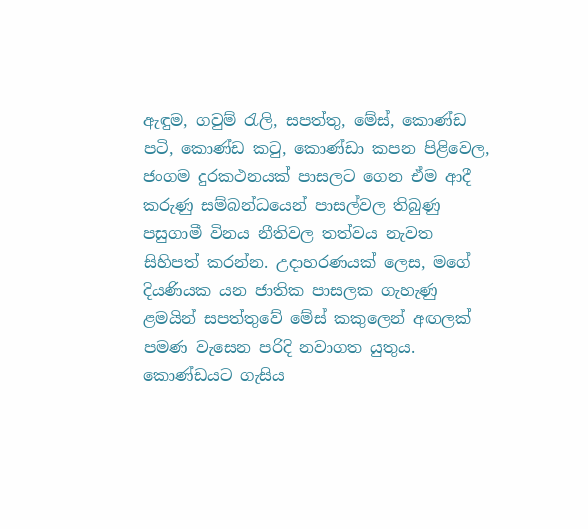ඇඳුම, ගවුම් රැලි, සපත්තු, මේස්, කොණ්ඩ පටි, කොණ්ඩ කටු, කොණ්ඩා කපන පිළිවෙල, ජංගම දුරකථනයක් පාසලට ගෙන ඒම ආදී කරුණු සම්බන්ධයෙන් පාසල්වල තිබුණු පසුගාමී විනය නීතිවල තත්වය නැවත සිහිපත් කරන්න. උදාහරණයක් ලෙස, මගේ දියණියක යන ජාතික පාසලක ගැහැණු ළමයින් සපත්තුවේ මේස් කකුලෙන් අඟලක් පමණ වැසෙන පරිදි නවාගත යුතුය. කොණ්ඩයට ගැසිය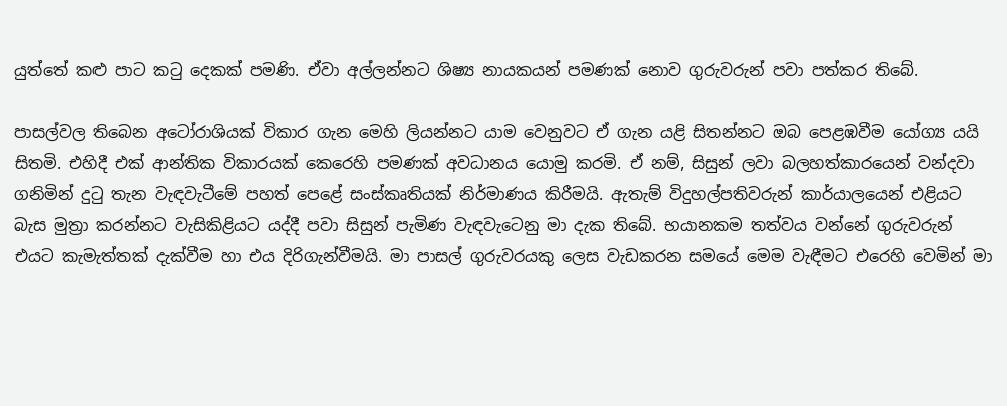යුත්තේ කළු පාට කටු දෙකක් පමණි. ඒවා අල්ලන්නට ශිෂ්‍ය නායකයන් පමණක් නොව ගුරුවරුන් පවා පත්කර තිබේ.

පාසල්වල තිබෙන අටෝරාශියක් විකාර ගැන මෙහි ලියන්නට යාම වෙනුවට ඒ ගැන යළි සිතන්නට ඔබ පෙළඹවීම යෝග්‍ය යයි සිතමි. එහිදී එක් ආන්තික විකාරයක් කෙරෙහි පමණක් අවධානය යොමු කරමි. ඒ නම්, සිසුන් ලවා බලහත්කාරයෙන් වන්දවා ගනිමින් දුටු තැන වැඳවැටීමේ පහත් පෙළේ සංස්කෘතියක් නිර්මාණය කිරීමයි. ඇතැම් විදුහල්පතිවරුන් කාර්යාලයෙන් එළියට බැස මුත්‍රා කරන්නට වැසිකිළියට යද්දී පවා සිසුන් පැමිණ වැඳවැටෙනු මා දැක තිබේ. භයානකම තත්වය වන්නේ ගුරුවරුන් එයට කැමැත්තක් දැක්වීම හා එය දිරිගැන්වීමයි. මා පාසල් ගුරුවරයකු ලෙස වැඩකරන සමයේ මෙම වැඳීමට එරෙහි වෙමින් මා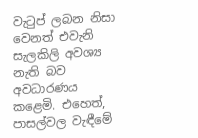වැටුප් ලබන නිසා වෙනත් එවැනි සැලකිලි අවශ්‍ය නැති බව අවධාරණය කළෙමි. එහෙත්, පාසල්වල වැඳීමේ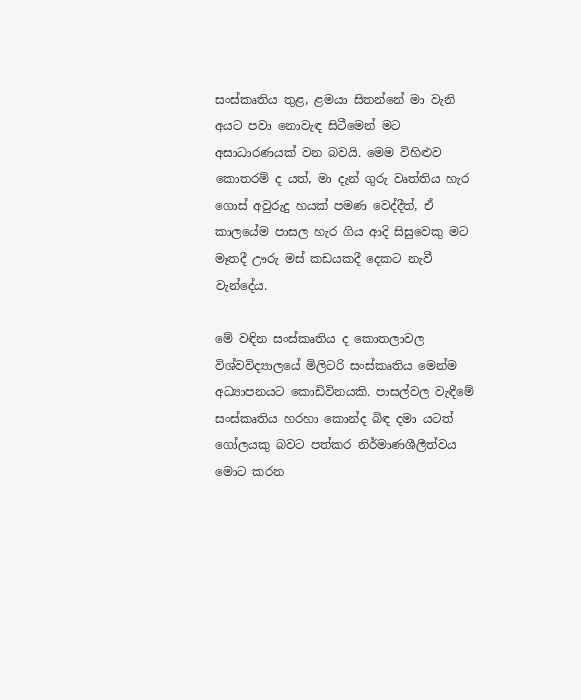සංස්කෘතිය තුළ, ළමයා සිතන්නේ මා වැනි අයට පවා නොවැඳ සිටීමෙන් මට අසාධාරණයක් වන බවයි. මෙම විහිළුව කොතරම් ද යත්, මා දැන් ගුරු වෘත්තිය හැර ගොස් අවුරුදු හයක් පමණ වෙද්දීත්, ඒ කාලයේම පාසල හැර ගිය ආදි සිසුවෙකු මට මෑතදී ඌරු මස් කඩයකදී දෙකට නැවී වැන්දේය.

මේ වඳින සංස්කෘතිය ද කොතලාවල විශ්වවිද්‍යාලයේ මිලිටරි සංස්කෘතිය මෙන්ම අධ්‍යාපනයට කොඩිවිනයකි. පාසල්වල වැඳීමේ සංස්කෘතිය හරහා කොන්ද බිඳ දමා යටත් ගෝලයකු බවට පත්කර නිර්මාණශීලීත්වය මොට කරන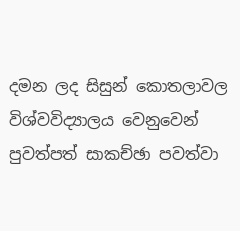දමන ලද සිසුන් කොතලාවල විශ්වවිද්‍යාලය වෙනුවෙන් පුවත්පත් සාකච්ඡා පවත්වා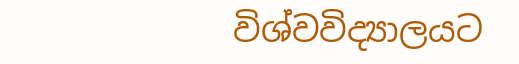විශ්වවිද්‍යාලයට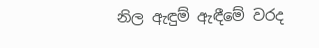නිල ඇඳුම් ඇඳීමේ වරද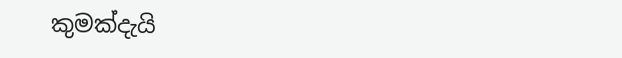කුමක්දැයි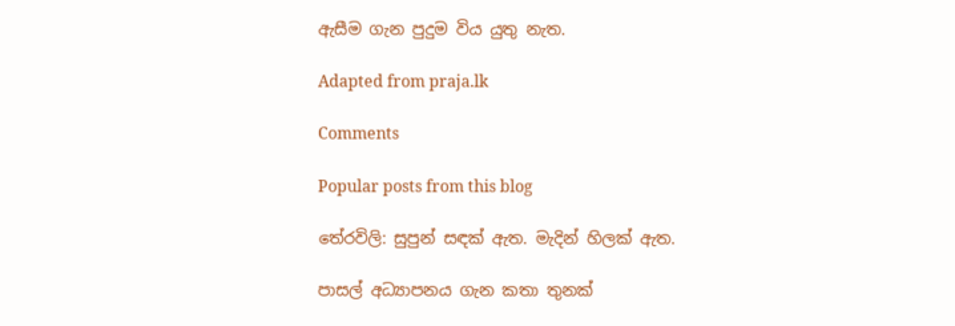ඇසීම ගැන පුදුම විය යුතු නැත.

Adapted from praja.lk

Comments

Popular posts from this blog

තේරවිලි: සුපුන් සඳක් ඇත. මැදින් හිලක් ඇත.

පාසල් අධ්‍යාපනය ගැන කතා තුනක්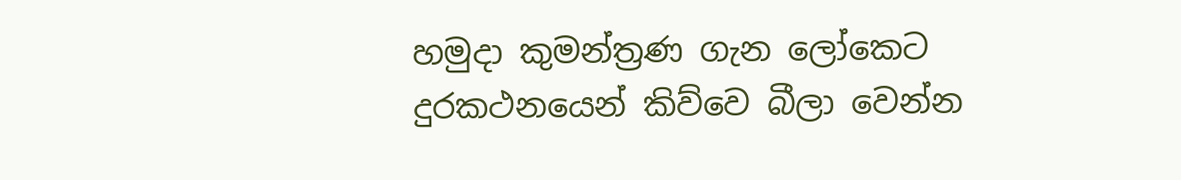හමුදා කුමන්ත්‍රණ ගැන ලෝකෙට දුරකථනයෙන් කිව්වෙ බීලා වෙන්න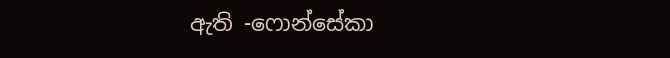ඇති -ෆොන්සේකා